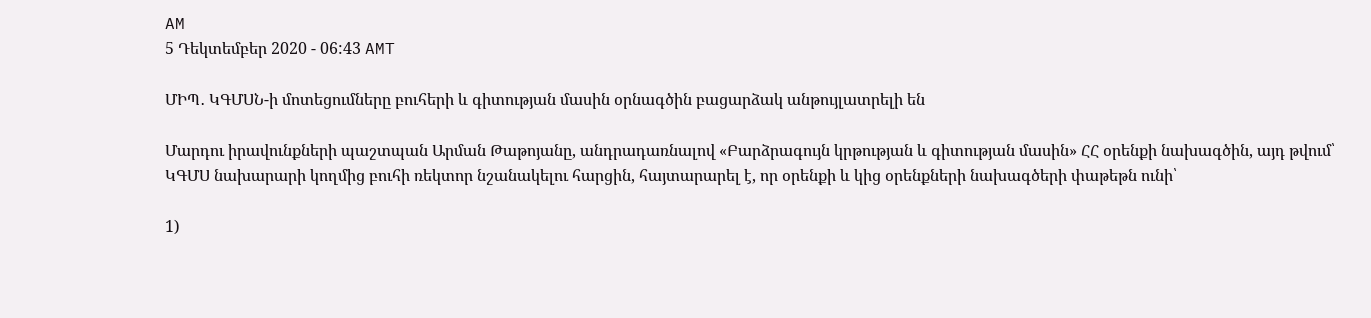AM
5 Դեկտեմբեր 2020 - 06:43 AMT

ՄԻՊ․ ԿԳՄՍՆ-ի մոտեցումները բուհերի և գիտության մասին օրնագծին բացարձակ անթույլատրելի են

Մարդու իրավունքների պաշտպան Արման Թաթոյանը, անդրադառնալով «Բարձրագույն կրթության և գիտության մասին» ՀՀ օրենքի նախագծին, այդ թվում՝ ԿԳՄՍ նախարարի կողմից բուհի ռեկտոր նշանակելու հարցին, հայտարարել է, որ օրենքի և կից օրենքների նախագծերի փաթեթն ունի՝

1)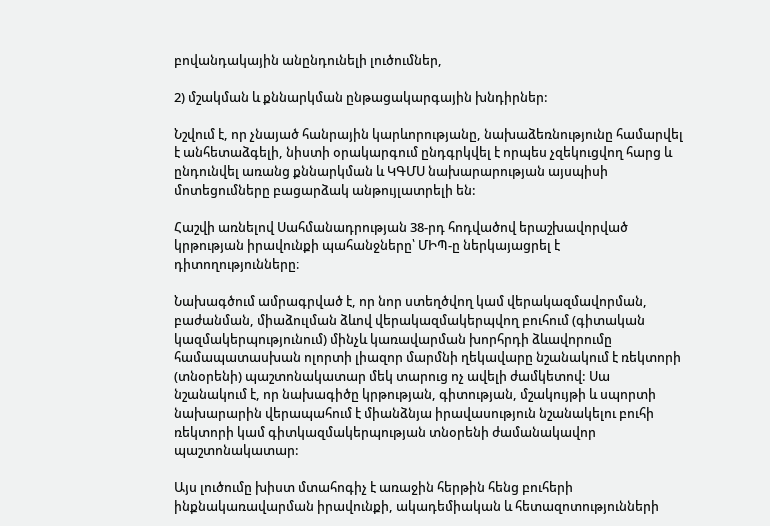բովանդակային անընդունելի լուծումներ,

2) մշակման և քննարկման ընթացակարգային խնդիրներ:

Նշվում է, որ չնայած հանրային կարևորությանը, նախաձեռնությունը համարվել է անհետաձգելի, նիստի օրակարգում ընդգրկվել է որպես չզեկուցվող հարց և ընդունվել առանց քննարկման և ԿԳՄՍ նախարարության այսպիսի մոտեցումները բացարձակ անթույլատրելի են:

Հաշվի առնելով Սահմանադրության 38-րդ հոդվածով երաշխավորված կրթության իրավունքի պահանջները՝ ՄԻՊ-ը ներկայացրել է դիտողությունները։

Նախագծում ամրագրված է, որ նոր ստեղծվող կամ վերակազմավորման, բաժանման, միաձուլման ձևով վերակազմակերպվող բուհում (գիտական կազմակերպությունում) մինչև կառավարման խորհրդի ձևավորումը համապատասխան ոլորտի լիազոր մարմնի ղեկավարը նշանակում է ռեկտորի (տնօրենի) պաշտոնակատար մեկ տարուց ոչ ավելի ժամկետով: Սա նշանակում է, որ նախագիծը կրթության, գիտության, մշակույթի և սպորտի նախարարին վերապահում է միանձնյա իրավասություն նշանակելու բուհի ռեկտորի կամ գիտկազմակերպության տնօրենի ժամանակավոր պաշտոնակատար:

Այս լուծումը խիստ մտահոգիչ է առաջին հերթին հենց բուհերի ինքնակառավարման իրավունքի, ակադեմիական և հետազոտությունների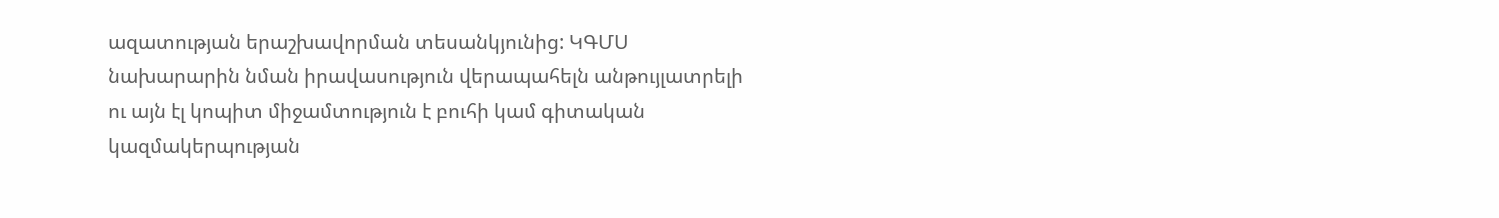ազատության երաշխավորման տեսանկյունից: ԿԳՄՍ նախարարին նման իրավասություն վերապահելն անթույլատրելի ու այն էլ կոպիտ միջամտություն է բուհի կամ գիտական կազմակերպության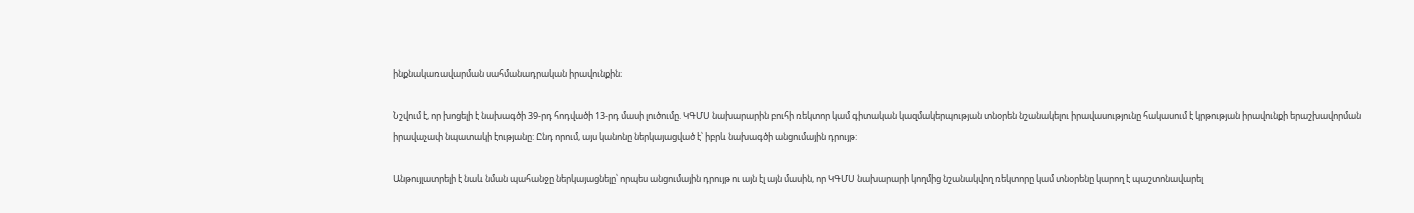ինքնակառավարման սահմանադրական իրավունքին։

Նշվում է, որ խոցելի է նախագծի 39-րդ հոդվածի 13-րդ մասի լուծումը. ԿԳՄՍ նախարարին բուհի ռեկտոր կամ գիտական կազմակերպության տնօրեն նշանակելու իրավասությունը հակասում է կրթության իրավունքի երաշխավորման իրավաչափ նպատակի էությանը: Ընդ որում, այս կանոնը ներկայացված է՝ իբրև նախագծի անցումային դրույթ:

Անթույլատրելի է նաև նման պահանջը ներկայացնելը՝ որպես անցումային դրույթ ու այն էլ այն մասին, որ ԿԳՄՍ նախարարի կողմից նշանակվող ռեկտորը կամ տնօրենը կարող է պաշտոնավարել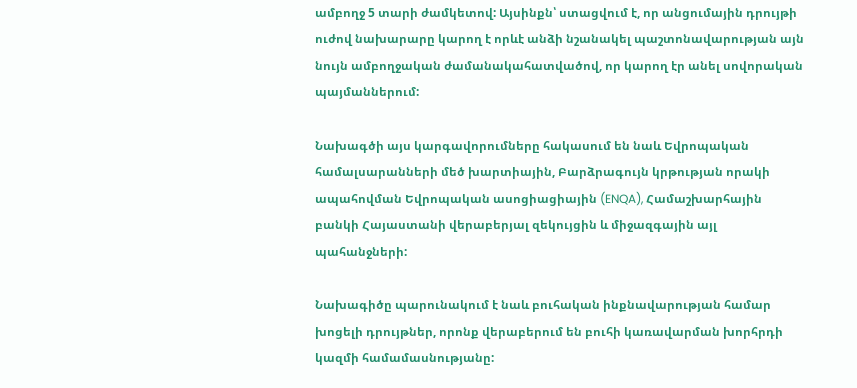ամբողջ 5 տարի ժամկետով: Այսինքն՝ ստացվում է, որ անցումային դրույթի ուժով նախարարը կարող է որևէ անձի նշանակել պաշտոնավարության այն նույն ամբողջական ժամանակահատվածով, որ կարող էր անել սովորական պայմաններում:

Նախագծի այս կարգավորումները հակասում են նաև Եվրոպական համալսարանների մեծ խարտիային, Բարձրագույն կրթության որակի ապահովման Եվրոպական ասոցիացիային (ENQA), Համաշխարհային բանկի Հայաստանի վերաբերյալ զեկույցին և միջազգային այլ պահանջների:

Նախագիծը պարունակում է նաև բուհական ինքնավարության համար խոցելի դրույթներ, որոնք վերաբերում են բուհի կառավարման խորհրդի կազմի համամասնությանը: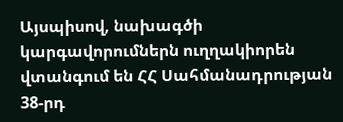Այսպիսով, նախագծի կարգավորումներն ուղղակիորեն վտանգում են ՀՀ Սահմանադրության 38-րդ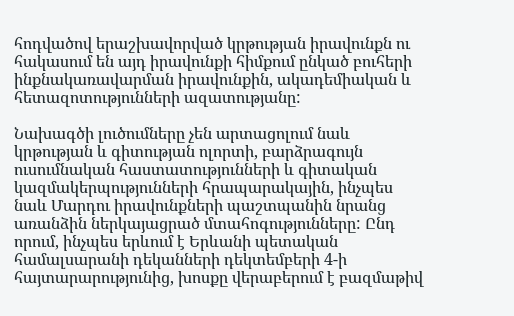հոդվածով երաշխավորված կրթության իրավունքն ու հակասում են այդ իրավունքի հիմքում ընկած բուհերի ինքնակառավարման իրավունքին, ակադեմիական և հետազոտությունների ազատությանը:

Նախագծի լուծումները չեն արտացոլում նաև կրթության և գիտության ոլորտի, բարձրագույն ուսումնական հաստատությունների և գիտական կազմակերպությունների հրապարակային, ինչպես նաև Մարդու իրավունքների պաշտպանին նրանց առանձին ներկայացրած մտահոգությունները: Ընդ որում, ինչպես երևում է Երևանի պետական համալսարանի դեկանների դեկտեմբերի 4-ի հայտարարությունից, խոսքը վերաբերում է բազմաթիվ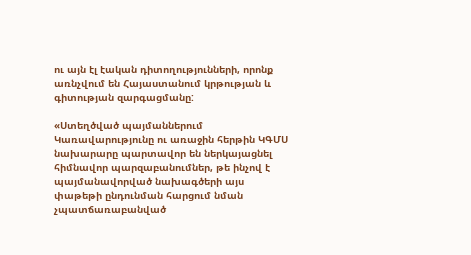ու այն էլ էական դիտողությունների, որոնք առնչվում են Հայաստանում կրթության և գիտության զարգացմանը:

«Ստեղծված պայմաններում Կառավարությունը ու առաջին հերթին ԿԳՄՍ նախարարը պարտավոր են ներկայացնել հիմնավոր պարզաբանումներ, թե ինչով է պայմանավորված նախագծերի այս փաթեթի ընդունման հարցում նման չպատճառաբանված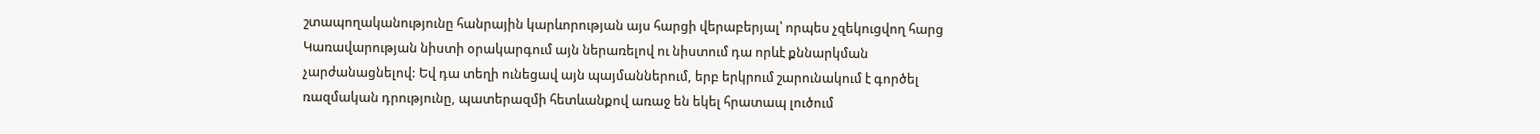շտապողականությունը հանրային կարևորության այս հարցի վերաբերյալ՝ որպես չզեկուցվող հարց Կառավարության նիստի օրակարգում այն ներառելով ու նիստում դա որևէ քննարկման չարժանացնելով: Եվ դա տեղի ունեցավ այն պայմաններում, երբ երկրում շարունակում է գործել ռազմական դրությունը, պատերազմի հետևանքով առաջ են եկել հրատապ լուծում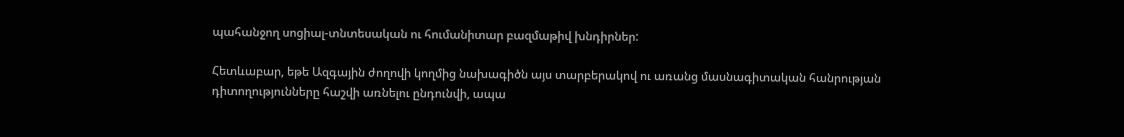պահանջող սոցիալ-տնտեսական ու հումանիտար բազմաթիվ խնդիրներ:

Հետևաբար, եթե Ազգային ժողովի կողմից նախագիծն այս տարբերակով ու առանց մասնագիտական հանրության դիտողությունները հաշվի առնելու ընդունվի, ապա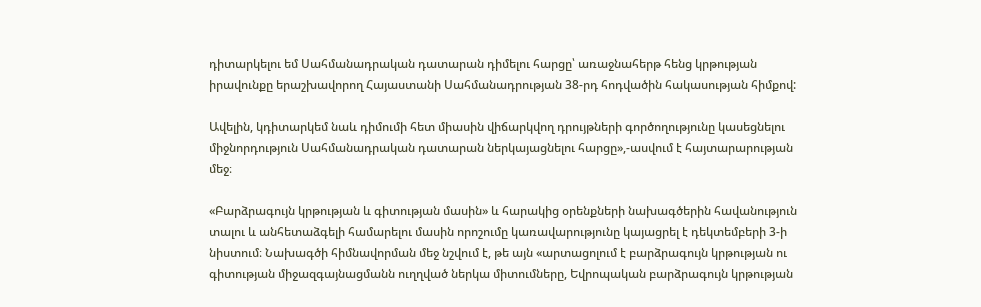դիտարկելու եմ Սահմանադրական դատարան դիմելու հարցը՝ առաջնահերթ հենց կրթության իրավունքը երաշխավորող Հայաստանի Սահմանադրության 38-րդ հոդվածին հակասության հիմքով:

Ավելին, կդիտարկեմ նաև դիմումի հետ միասին վիճարկվող դրույթների գործողությունը կասեցնելու միջնորդություն Սահմանադրական դատարան ներկայացնելու հարցը»,-ասվում է հայտարարության մեջ։

«Բարձրագույն կրթության և գիտության մասին» և հարակից օրենքների նախագծերին հավանություն տալու և անհետաձգելի համարելու մասին որոշումը կառավարությունը կայացրել է դեկտեմբերի 3-ի նիստում։ Նախագծի հիմնավորման մեջ նշվում է, թե այն «արտացոլում է բարձրագույն կրթության ու գիտության միջազգայնացմանն ուղղված ներկա միտումները, Եվրոպական բարձրագույն կրթության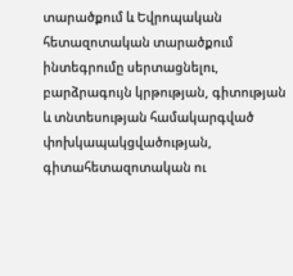տարածքում և Եվրոպական հետազոտական տարածքում ինտեգրումը սերտացնելու, բարձրագույն կրթության, գիտության և տնտեսության համակարգված փոխկապակցվածության, գիտահետազոտական ու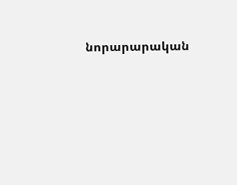նորարարական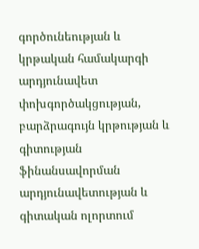գործունեության և կրթական համակարգի արդյունավետ փոխգործակցության, բարձրագույն կրթության և գիտության ֆինանսավորման արդյունավետության և գիտական ոլորտում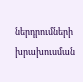ներդրումների խրախուսման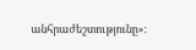անհրաժեշտությունը»։